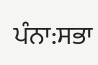ਪੰਨਾ:ਸਭਾ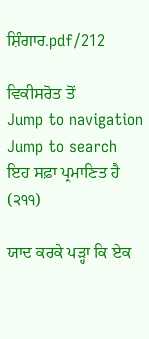ਸ਼ਿੰਗਾਰ.pdf/212

ਵਿਕੀਸਰੋਤ ਤੋਂ
Jump to navigation Jump to search
ਇਹ ਸਫ਼ਾ ਪ੍ਰਮਾਣਿਤ ਹੈ
(੨੧੧)

ਯਾਦ ਕਰਕੇ ਪੜ੍ਹਾ ਕਿ ਏਕ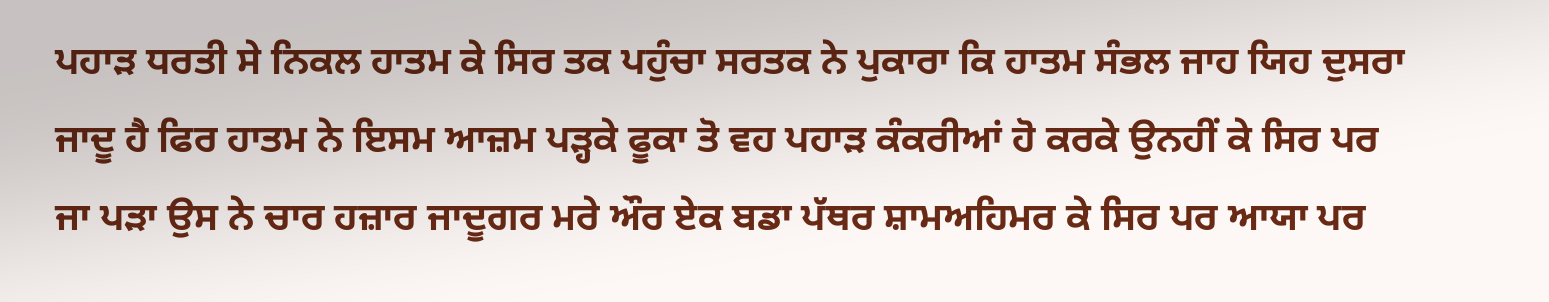ਪਹਾੜ ਧਰਤੀ ਸੇ ਨਿਕਲ ਹਾਤਮ ਕੇ ਸਿਰ ਤਕ ਪਹੁੰਚਾ ਸਰਤਕ ਨੇ ਪੁਕਾਰਾ ਕਿ ਹਾਤਮ ਸੰਭਲ ਜਾਹ ਯਿਹ ਦੁਸਰਾ ਜਾਦੂ ਹੈ ਫਿਰ ਹਾਤਮ ਨੇ ਇਸਮ ਆਜ਼ਮ ਪੜ੍ਹਕੇ ਫੂਕਾ ਤੋ ਵਹ ਪਹਾੜ ਕੰਕਰੀਆਂ ਹੋ ਕਰਕੇ ਉਨਹੀਂ ਕੇ ਸਿਰ ਪਰ ਜਾ ਪੜਾ ਉਸ ਨੇ ਚਾਰ ਹਜ਼ਾਰ ਜਾਦੂਗਰ ਮਰੇ ਔਰ ਏਕ ਬਡਾ ਪੱਥਰ ਸ਼ਾਮਅਹਿਮਰ ਕੇ ਸਿਰ ਪਰ ਆਯਾ ਪਰ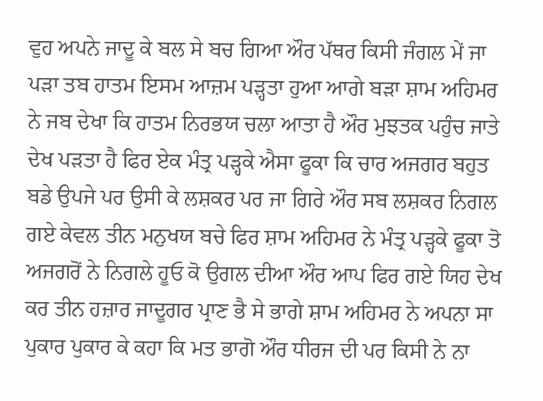ਵੁਹ ਅਪਨੇ ਜਾਦੂ ਕੇ ਬਲ ਸੇ ਬਚ ਗਿਆ ਔਰ ਪੱਥਰ ਕਿਸੀ ਜੰਗਲ ਮੇਂ ਜਾ ਪੜਾ ਤਬ ਹਾਤਮ ਇਸਮ ਆਜ਼ਮ ਪੜ੍ਹਤਾ ਹੁਆ ਆਗੇ ਬੜਾ ਸ਼ਾਮ ਅਹਿਮਰ ਨੇ ਜਬ ਦੇਖਾ ਕਿ ਹਾਤਮ ਨਿਰਭਯ ਚਲਾ ਆਤਾ ਹੈ ਔਰ ਮੁਝਤਕ ਪਹੁੰਚ ਜਾਤੇ ਦੇਖ ਪੜਤਾ ਹੈ ਫਿਰ ਏਕ ਮੰਤ੍ਰ ਪੜ੍ਹਕੇ ਐਸਾ ਫੂਕਾ ਕਿ ਚਾਰ ਅਜਗਰ ਬਹੁਤ ਬਡੇ ਉਪਜੇ ਪਰ ਉਸੀ ਕੇ ਲਸ਼ਕਰ ਪਰ ਜਾ ਗਿਰੇ ਔਰ ਸਬ ਲਸ਼ਕਰ ਨਿਗਲ ਗਏ ਕੇਵਲ ਤੀਨ ਮਨੁਖਯ ਬਚੇ ਫਿਰ ਸ਼ਾਮ ਅਹਿਮਰ ਨੇ ਮੰਤ੍ਰ ਪੜ੍ਹਕੇ ਫੂਕਾ ਤੋ ਅਜਗਰੋਂ ਨੇ ਨਿਗਲੇ ਹੂਓ ਕੋ ਉਗਲ ਦੀਆ ਔਰ ਆਪ ਫਿਰ ਗਏ ਯਿਹ ਦੇਖ ਕਰ ਤੀਨ ਹਜ਼ਾਰ ਜਾਦੂਗਰ ਪ੍ਰਾਣ ਭੈ ਸੇ ਭਾਗੇ ਸ਼ਾਮ ਅਹਿਮਰ ਨੇ ਅਪਨਾ ਸਾ ਪੁਕਾਰ ਪੁਕਾਰ ਕੇ ਕਹਾ ਕਿ ਮਤ ਭਾਗੋ ਔਰ ਧੀਰਜ ਦੀ ਪਰ ਕਿਸੀ ਨੇ ਨਾ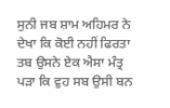ਸੁਨੀ ਜਬ ਸ਼ਾਮ ਅਹਿਮਰ ਨੇ ਦੇਖਾ ਕਿ ਕੋਈ ਨਹੀਂ ਫਿਰਤਾ ਤਬ ਉਸਨੇ ਏਕ ਐਸਾ ਮੰਤ੍ਰ ਪੜਾ ਕਿ ਵੁਹ ਸਬ ਉਸੀ ਬਨ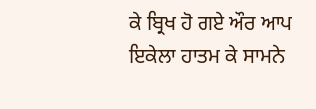ਕੇ ਬ੍ਰਿਖ ਹੋ ਗਏ ਔਰ ਆਪ ਇਕੇਲਾ ਹਾਤਮ ਕੇ ਸਾਮਨੇ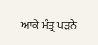ਆਕੇ ਮੰਤ੍ਰ ਪੜਨੇ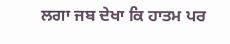ਲਗਾ ਜਬ ਦੇਖਾ ਕਿ ਹਾਤਮ ਪਰ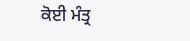ਕੋਈ ਮੰਤ੍ਰ